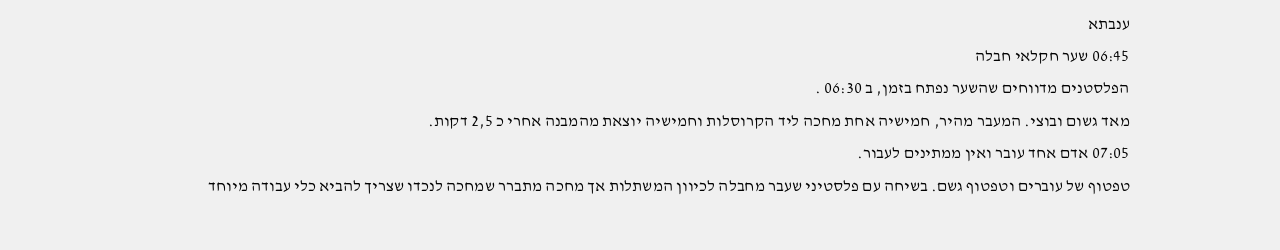ענבתא
06:45 שער חקלאי חבלה
הפלסטנים מדווחים שהשער נפתח בזמן, ב 06:30 .
מאד גשום ובוצי. המעבר מהיר, חמישיה אחת מחכה ליד הקרוסלות וחמישיה יוצאת מהמבנה אחרי כ 2,5 דקות.
07:05 אדם אחד עובר ואין ממתינים לעבור.
טפטוף של עוברים וטפטוף גשם. בשיחה עם פלסטיני שעבר מחבלה לכיוון המשתלות אך מחכה מתברר שמחכה לנכדו שצריך להביא כלי עבודה מיוחד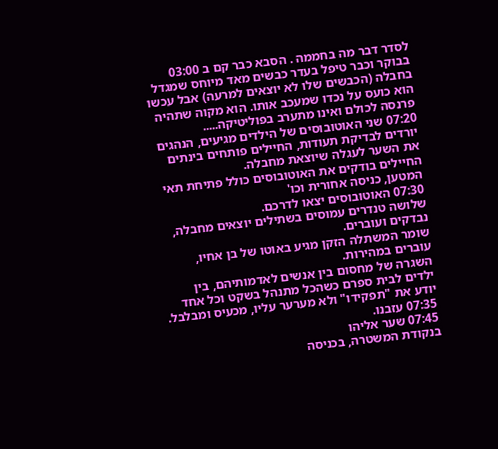לסדר דבר מה בחממה . הסבא כבר קם ב 03:00 בבוקר וכבר טיפל בעדר כבשים מאד מיוחס שמגדל בחבלה (הכבשים שלו לא יוצאים למרעה) אבל עכשו הוא כועס על נכדו שמעכב אותו. הוא מקוה שתהיה פרנסה לכולם ואינו מתערב בפוליטיקה.....
07:20 שני האוטובוסים של הילדים מגיעים, הנהגים יורדים לבדיקת תעודות, החיילים פותחים בינתים את השער לעגלה שיוצאת מחבלה.
החיילים בודקים את האוטובוסים כולל פתיחת תאי המטען, כניסה אחורית וכו'
07:30 האוטובוסים יצאו לדרכם.
שלושה טנדרים עמוסים בשתילים יוצאים מחבלה, נבדקים ועוברים.
שומר המשתלה הזקן מגיע באוטו של בן אחיו, עוברים במהירות.
השגרה של מחסום בין אנשים לאדמותיהם, בין ילדים לבית ספרם כשהכל מתנהל בשקט וכל אחד יודע את "תפקידו" ולא מערער עליו, מכעיס ומבלבל.
07:35 עזבנו.
07:45 שער אליהו
בנקודת המשטרה, בכניסה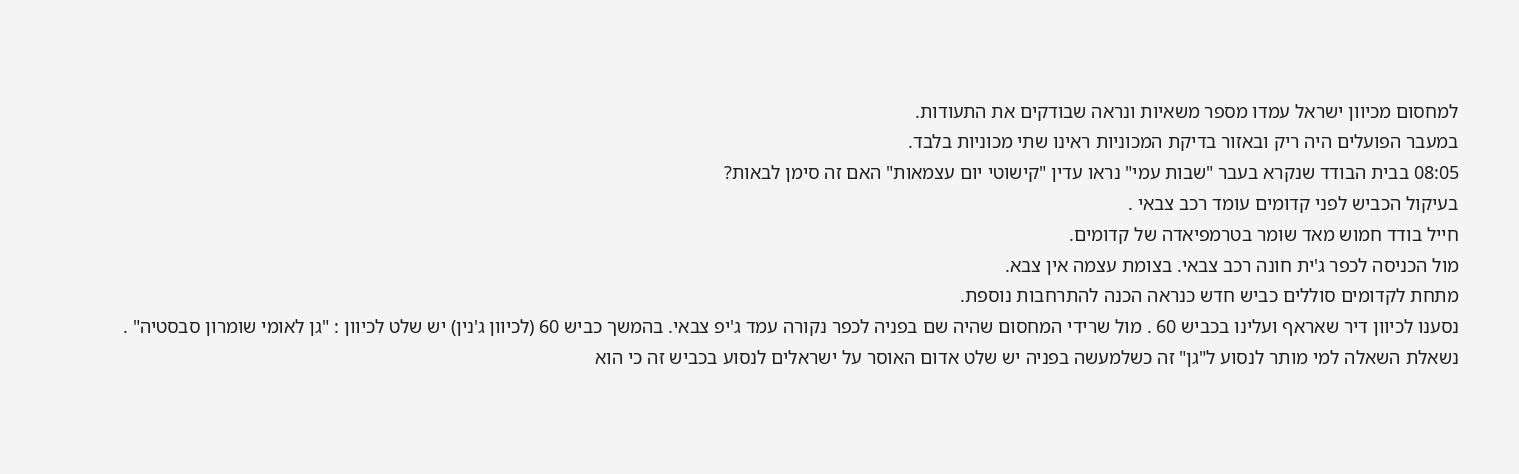למחסום מכיוון ישראל עמדו מספר משאיות ונראה שבודקים את התעודות.
במעבר הפועלים היה ריק ובאזור בדיקת המכוניות ראינו שתי מכוניות בלבד.
08:05 בבית הבודד שנקרא בעבר "שבות עמי" נראו עדין "קישוטי יום עצמאות" האם זה סימן לבאות?
בעיקול הכביש לפני קדומים עומד רכב צבאי .
חייל בודד חמוש מאד שומר בטרמפיאדה של קדומים.
מול הכניסה לכפר ג'ית חונה רכב צבאי. בצומת עצמה אין צבא.
מתחת לקדומים סוללים כביש חדש כנראה הכנה להתרחבות נוספת.
נסענו לכיוון דיר שאראף ועלינו בכביש 60 . מול שרידי המחסום שהיה שם בפניה לכפר נקורה עמד ג'יפ צבאי. בהמשך כביש 60 (לכיוון ג'נין) יש שלט לכיוון : "גן לאומי שומרון סבסטיה" .
נשאלת השאלה למי מותר לנסוע ל"גן" זה כשלמעשה בפניה יש שלט אדום האוסר על ישראלים לנסוע בכביש זה כי הוא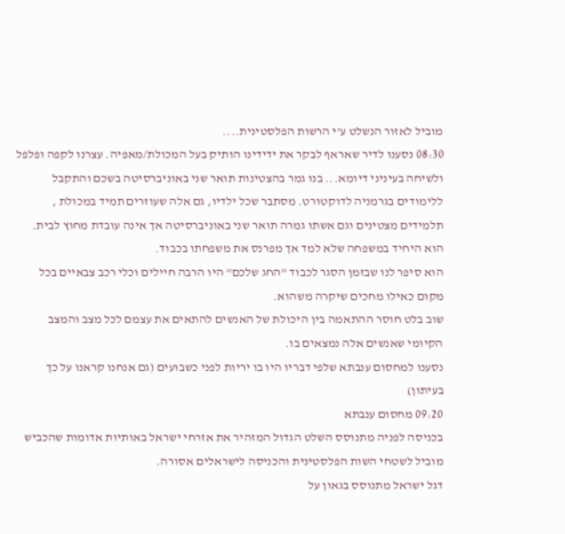מוביל לאזור הנשלט ע'י הרשות הפלסטינית....
08:30 נסענו לדיר שאראף לבקר את ידידינו הותיק בעל המכולת/מאפיה. עצרנו לקפה ופלפל ולשיחה בעיניני דיומא... בנו גמר בהצטינות תואר שני באוניברסיטה בשכם והתקבל ללימודים בגרמניה לדוקטורט. מסתבר שכל ילדיו, גם אלה שעוזרים תמיד במכולת , תלמידים מצטינים וגם אשתו גמרה תואר שני באוניברסיטה אך אינה עובדת מחוץ לבית. הוא היחיד במשפחה שלא למד אך מפרנס את משפחתו בכבוד.
הוא סיפר לנו שבזמן הסגר לכבוד "החג שלכם" היו הרבה חיילים וכלי רכב צבאיים בכל מקום כאילו מחכים שיקרה משהוא.
שוב בלט חוסר ההתאמה בין היכולת של האנשים להתאים את עצמם לכל מצב והמצב הקיומי שאנשים אלה נמצאים בו.
נסענו למחסום ענבתא שלפי דבריו היו בו יריות לפני כשבועים (גם אנחנו קראנו על כך בעיתון)
09:20 מחסום ענבתא
בכניסה לפניה מתנוסס השלט הגדול המזהיר את אזרחי ישראל באותיות אדומות שהכביש מוביל לשטחי השות הפלסטינית והכניסה לישראלים אסורה.
דגל ישראל מתנוסס בגאון על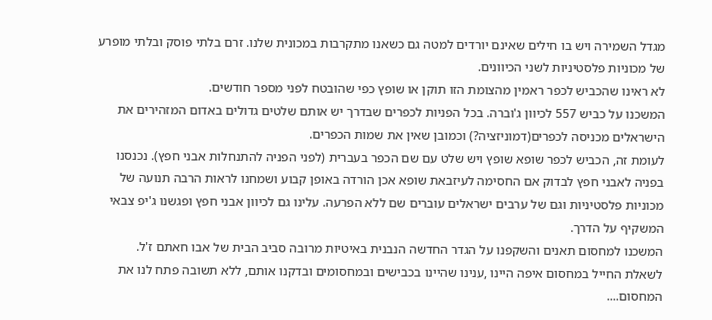מגדל השמירה ויש בו חילים שאינם יורדים למטה גם כשאנו מתקרבות במכונית שלנו. זרם בלתי פוסק ובלתי מופרע של מכוניות פלסטיניות לשני הכיוונים.
לא ראינו שהכביש לכפר ראמין מהצומת הזו תוקן או שופץ כפי שהובטח לפני מספר חודשים.
המשכנו על כביש 557 לכיוון ג'וברה. בכל הפניות לכפרים שבדרך יש אותם שלטים גדולים באדום המזהירים את הישראלים מכניסה לכפרים(דמוניזציה?) וכמובן שאין את שמות הכפרים.
לעומת זה, הכביש לכפר שופא שופץ ויש שלט עם שם הכפר בעברית (לפני הפניה להתנחלות אבני חפץ). נכנסנו בפניה לאבני חפץ לבדוק אם החסימה לעיזבאת שופא אכן הורדה באופן קבוע ושמחנו לראות הרבה תנועה של מכוניות פלסטיניות וגם של ערבים ישראלים עוברים שם ללא הפרעה. עלינו גם לכיוון אבני חפץ ופגשנו ג'יפ צבאי המשקיף על הדרך.
המשכנו למחסום תאנים והשקפנו על הגדר החדשה הנבנית באיטיות מרובה סביב הבית של אבו חאתם ז'ל.
לשאלת החייל במחסום איפה היינו ,ענינו שהיינו בכבישים ובמחסומים ובדקנו אותם, ללא תשובה פתח לנו את המחסום....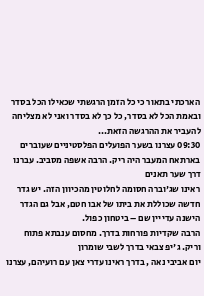הארכתי בתאור כי כל הזמן הרגשתי שכאילו הכל בסדר ובאמת הכל לא בסדר, כל כך לא בסדר ואני לא מצליחה להעביר את ההרגשה הזאת...
09:30 עצרנו בשער הפועלים הפלסטיניים שעוברים בארתאח המעבר היה ריק. הרבה אשפה מסביב. עברנו דרך שער תאנים
ראינו שג'וברה חסומה לחלוטין מהכיוון הזה. יש גדר חדשה שכוללת את ביתו של אבו חטם, אבל גם הגדר הישנה עדייין שם – ביטחון כפול.
הרבה שקדיות פורחות בדרך. מחסום ענבתא פתוח וריק. ג'יפ צבאי בדרך לשבי שומרון
יום אביבי נאה , בדרך ראינו עדרי צאן עם רועיהם, עצרנו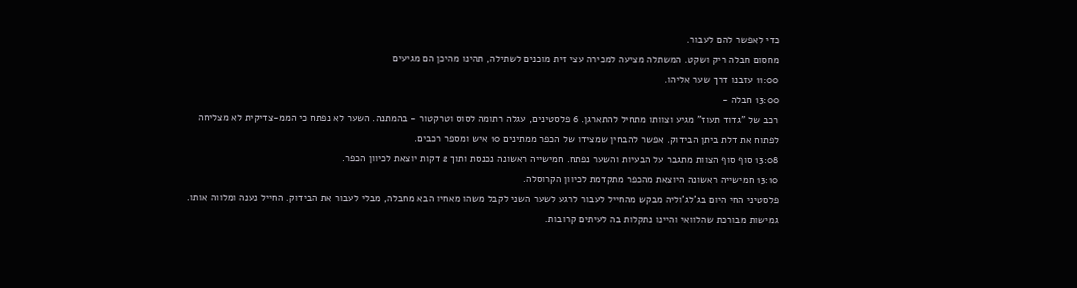כדי לאפשר להם לעבור.
מחסום חבלה ריק ושקט. המשתלה מציעה למכירה עצי זית מוכנים לשתילה, תהינו מהיכן הם מגיעים
11:00 עזבנו דרך שער אליהו.
13:00 חבלה -
רכב של "גדוד תעוז" מגיע וצוותו מתחיל להתארגן. 6 פלסטינים, עגלה רתומה לסוס וטרקטור - בהמתנה. השער לא נפתח כי הממ-צדיקית לא מצליחה לפתוח את דלת ביתן הבידוק. אפשר להבחין שמצידו של הכפר ממתינים 10 איש ומספר רכבים.
13:08 סוף סוף הצוות מתגבר על הבעיות והשער נפתח. חמישייה ראשונה נכנסת ותוך 2 דקות יוצאת לכיוון הכפר.
13:10 חמישייה ראשונה היוצאת מהכפר מתקדמת לכיוון הקרוסלה.
פלסטיני החי היום בג'לג'וליה מבקש מהחייל לעבור לרגע לשער השני לקבל משהו מאחיו הבא מחבלה, מבלי לעבור את הבידוק. החייל נענה ומלווה אותו. גמישות מבורכת שהלוואי והיינו נתקלות בה לעיתים קרובות.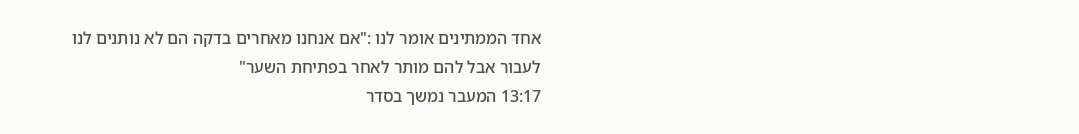אחד הממתינים אומר לנו :"אם אנחנו מאחרים בדקה הם לא נותנים לנו לעבור אבל להם מותר לאחר בפתיחת השער"
13:17 המעבר נמשך בסדר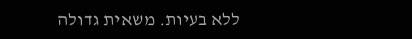ללא בעיות. משאית גדולה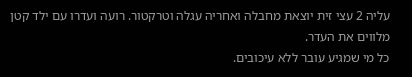עליה 2 עצי זית יוצאת מחבלה ואחריה עגלה וטרקטור. רועה ועדרו עם ילד קטן מלווים את העדר.
כל מי שמגיע עובר ללא עיכובים.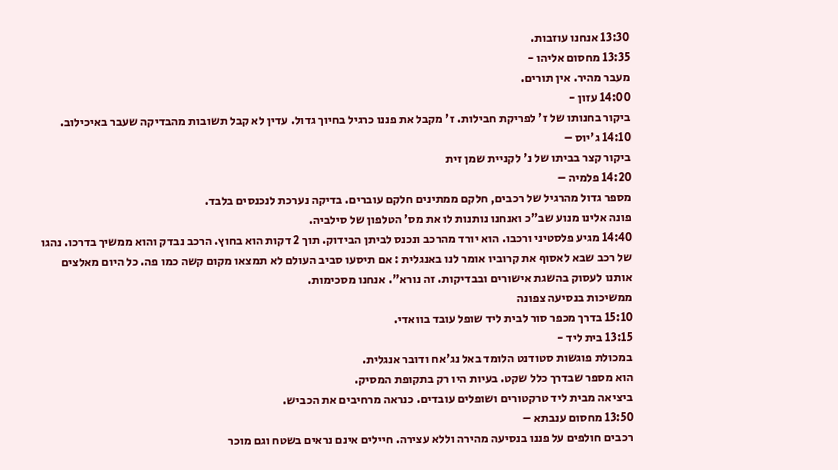13:30 אנחנו עוזבות.
13:35 מחסום אליהו -
מעבר מהיר. אין תורים.
14:00 עזון -
ביקור בחנותו של ז' לפריקת חבילות. ז' מקבל את פננו כרגיל בחיוך גדול. עדין לא קבל תשובות מהבדיקה שעבר באיכילוב.
14:10 ג'יוס –
ביקור קצר בביתו של נ' לקניית שמן זית
14:20 פלמיה –
מספר גדול מהרגיל של רכבים, חלקם ממתינים חלקם עוברים. בדיקה נערכת לנכנסים בלבד.
פונה אלינו מנוע שב"כ ואנחנו נותנות לו את מס' הטלפון של סילביה.
14:40 מגיע פלסטיני ורכבו. הוא יורד מהרכב ונכנס לביתן הבידוק. תוך 2 דקות הוא בחוץ. הרכב נבדק והוא ממשיך בדרכו. נהגו של רכב שבא לאסוף את קרוביו אומר לנו באנגלית : אם תיסעו סביב העולם לא תמצאו מקום קשה כמו פה. כל היום מאלצים אותנו לעסוק בהשגת אישורים ובבדיקות. זה נורא". אנחנו מסכימות.
ממשיכות בנסיעה צפונה
15:10 בדרך מכפר סור לבית ליד שופל עובד בוואדי.
13:15 בית ליד -
במכולת פוגשות סטודנט הלומד באל נג'אח ודובר אנגלית.
הוא מספר שבדרך כלל שקט. בעיות היו רק בתקופת המסיק.
ביציאה מבית ליד טרקטורים ושופלים עובדים. כנראה מרחיבים את הכביש.
13:50 מחסום ענבתא –
רכבים חולפים על פננו בנסיעה מהירה וללא עצירה. חיילים אינם נראים בשטח וגם מוכר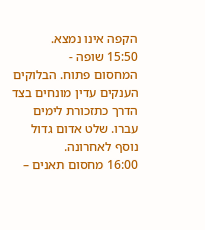הקפה אינו נמצא.
15:50 שופה -
המחסום פתוח. הבלוקים הענקים עדין מונחים בצד הדרך כתזכורת לימים עברו. שלט אדום גדול נוסף לאחרונה.
16:00 מחסום תאנים –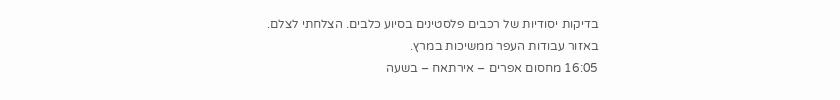בדיקות יסודיות של רכבים פלסטינים בסיוע כלבים. הצלחתי לצלם.
באזור עבודות העפר ממשיכות במרץ.
16:05 מחסום אפרים – אירתאח – בשעה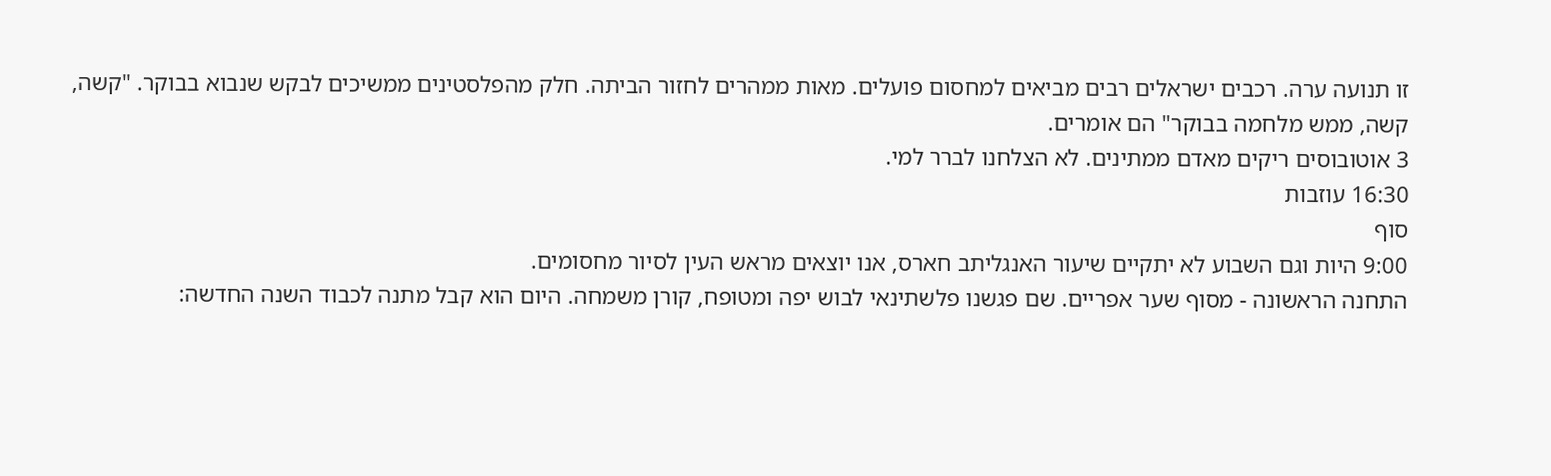זו תנועה ערה. רכבים ישראלים רבים מביאים למחסום פועלים. מאות ממהרים לחזור הביתה. חלק מהפלסטינים ממשיכים לבקש שנבוא בבוקר. "קשה, קשה, ממש מלחמה בבוקר" הם אומרים.
3 אוטובוסים ריקים מאדם ממתינים. לא הצלחנו לברר למי.
16:30 עוזבות
סוף
9:00 היות וגם השבוע לא יתקיים שיעור האנגליתב חארס, אנו יוצאים מראש העין לסיור מחסומים.
התחנה הראשונה - מסוף שער אפריים. שם פגשנו פלשתינאי לבוש יפה ומטופח, קורן משמחה. היום הוא קבל מתנה לכבוד השנה החדשה: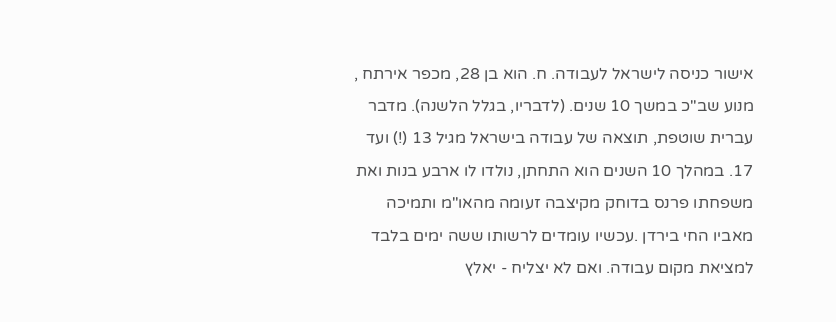אישור כניסה לישראל לעבודה. ח. הוא בן 28, מכפר אירתח , מנוע שב"כ במשך 10 שנים. (לדבריו, בגלל הלשנה). מדבר עברית שוטפת, תוצאה של עבודה בישראל מגיל 13 (!) ועד 17. במהלך 10 השנים הוא התחתן, נולדו לו ארבע בנות ואת משפחתו פרנס בדוחק מקיצבה זעומה מהאו"מ ותמיכה מאביו החי בירדן .עכשיו עומדים לרשותו ששה ימים בלבד למציאת מקום עבודה. ואם לא יצליח - יאלץ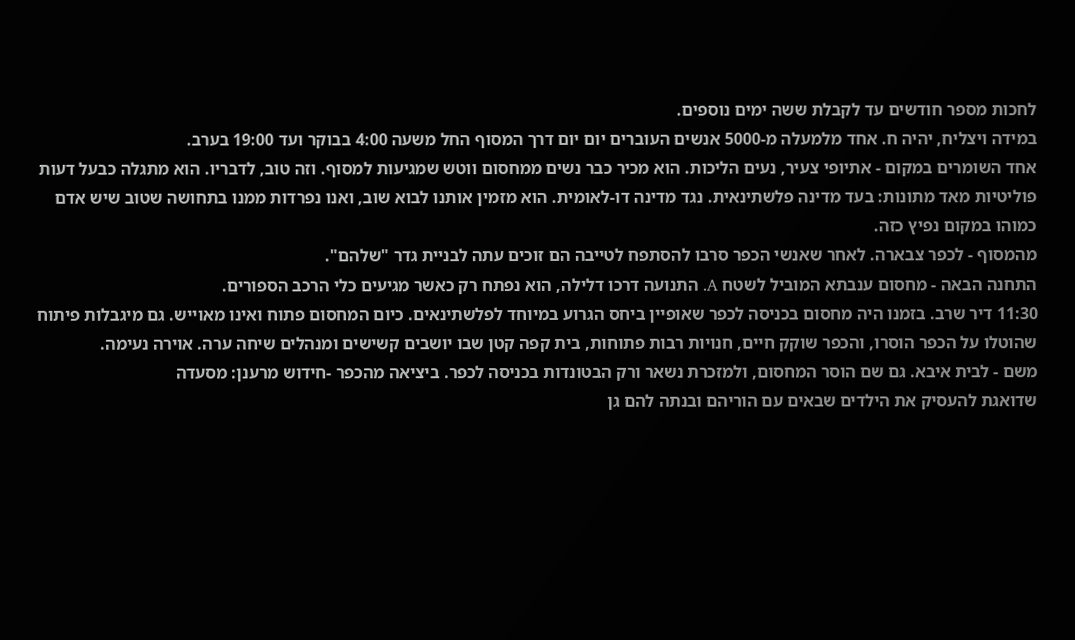לחכות מספר חודשים עד לקבלת ששה ימים נוספים.
במידה ויצליח, יהיה ח. אחד מלמעלה מ-5000 אנשים העוברים יום יום דרך המסוף החל משעה 4:00 בבוקר ועד 19:00 בערב.
אחד השומרים במקום - אתיופי צעיר, נעים הליכות. הוא מכיר כבר נשים ממחסום ווטש שמגיעות למסוף. וזה טוב, לדבריו. הוא מתגלה כבעל דעות פוליטיות מאד מתונות: בעד מדינה פלשתינאית. נגד מדינה דו-לאומית. הוא מזמין אותנו לבוא שוב, ואנו נפרדות ממנו בתחושה שטוב שיש אדם כמוהו במקום נפיץ כזה.
מהמסוף - לכפר צבארה. לאחר שאנשי הכפר סרבו להסתפח לטייבה הם זוכים עתה לבניית גדר "שלהם".
התחנה הבאה - מחסום ענבתא המוביל לשטח A. התנועה דרכו דלילה, הוא נפתח רק כאשר מגיעים כלי הרכב הספורים.
11:30 דיר שרב. בזמנו היה מחסום בכניסה לכפר שאופיין ביחס הגרוע במיוחד לפלשתינאים. כיום המחסום פתוח ואינו מאוייש. גם מיגבלות פיתוח שהוטלו על הכפר הוסרו, והכפר שוקק חיים, חנויות רבות פתוחות, בית קפה קטן שבו יושבים קשישים ומנהלים שיחה ערה. אוירה נעימה.
משם - לבית איבא. גם שם הוסר המחסום, ולמזכרת נשאר ורק הבטונדות בכניסה לכפר. ביציאה מהכפר -חידוש מרענן: מסעדה
שדואגת להעסיק את הילדים שבאים עם הוריהם ובנתה להם גן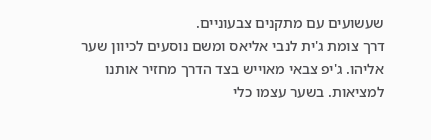שעשועים עם מתקנים צבעוניים.
דרך צומת ג'ית לנבי אליאס ומשם נוסעים לכיוון שער אליהו. ג'יפ צבאי מאוייש בצד הדרך מחזיר אותנו למציאות. בשער עצמו כלי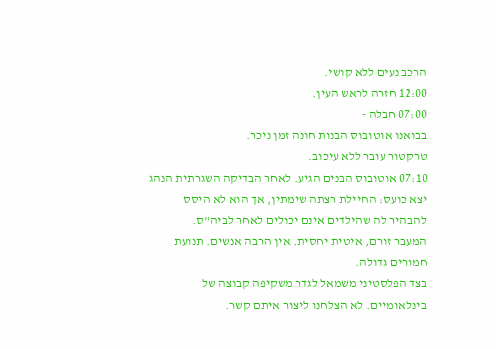הרכב נעים ללא קושי.
12:00 חזרה לראש העין.
07:00 חבלה -
בבואנו אוטובוס הבנות חונה זמן ניכר.
טרקטור עובר ללא עיכוב.
07:10 אוטובוס הבנים הגיע. לאחר הבדיקה השגרתית הנהג יצא כועס: החיילת רצתה שימתין, אך הוא לא היסס להבהיר לה שהילדים אינם יכולים לאחר לביה"ס.
המעבר זורם, איטית יחסית. אין הרבה אנשים. תנועת חמורים גדולה.
בצד הפלסטיני משמאל לגדר משקיפה קבוצה של בינלאומיים. לא הצלחנו ליצור איתם קשר.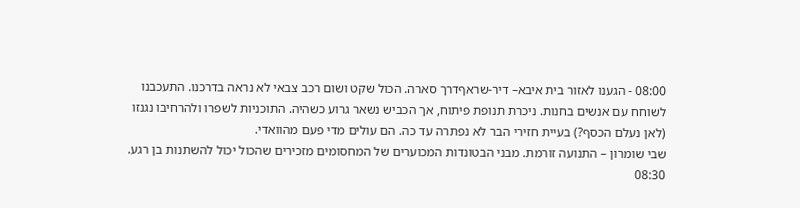08:00 - הגענו לאזור בית איבא– דיר-שראףדרך סארה. הכול שקט ושום רכב צבאי לא נראה בדרכנו. התעכבנו לשוחח עם אנשים בחנות. ניכרת תנופת פיתוח, אך הכביש נשאר גרוע כשהיה. התוכניות לשפרו ולהרחיבו נגנזו (לאן נעלם הכסף?) בעיית חזירי הבר לא נפתרה עד כה. הם עולים מדי פעם מהוואדי.
שבי שומרון – התנועה זורמת. מבני הבטונדות המכוערים של המחסומים מזכירים שהכול יכול להשתנות בן רגע.
08:30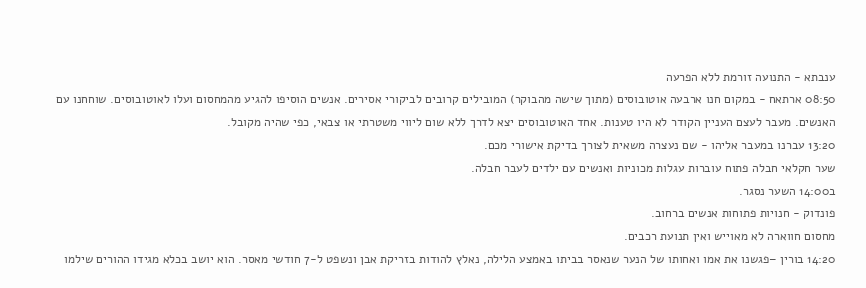ענבתא - התנועה זורמת ללא הפרעה
08:50 ארתאח - במקום חנו ארבעה אוטובוסים (מתוך שישה מהבוקר) המובילים קרובים לביקורי אסירים. אנשים הוסיפו להגיע מהמחסום ועלו לאוטובוסים. שוחחנו עם האנשים. מעבר לעצם העניין הקודר לא היו טענות. אחד האוטובוסים יצא לדרך ללא שום ליווי משטרתי או צבאי, כפי שהיה מקובל.
13:20 עברנו במעבר אליהו - שם נעצרה משאית לצורך בדיקת אישורי מכם.
שער חקלאי חבלה פתוח עוברות עגלות מכוניות ואנשים עם ילדים לעבר חבלה.
ב14:00 השער נסגר.
פונדוק - חנויות פתוחות אנשים ברחוב.
מחסום חווארה לא מאוייש ואין תנועת רכבים.
14:20 בורין –פגשנו את אמו ואחותו של הנער שנאסר בביתו באמצע הלילה, נאלץ להודות בזריקת אבן ונשפט ל-7 חודשי מאסר. הוא יושב בכלא מגידו ההורים שילמו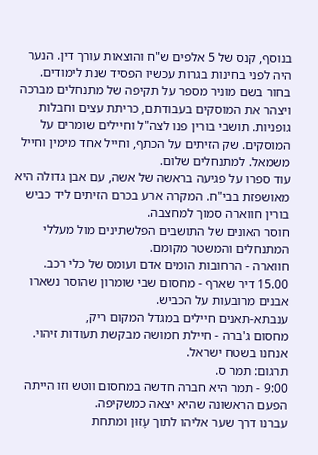בנוסף, קנס של 5 אלפים ש"ח והוצאות עורך דין. הנער היה לפני בחינות בגרות עכשיו הפסיד שנת לימודים.
בחור בשם מוניר מספר על תקיפה של מתנחלים מברכה ויצהר את המוסקים בעבודתם, כריתת עצים וחבלות גופניות. תושבי בורין פנו לצה"ל וחיילים שומרים על המוסקים. שק הזיתים על הכתף, וחייל אחד מימין וחייל משמאל. למתנחלים שלום.
עוד ספרו על פגיעה בראשה של אשה, עם אבן גדולה היא מאושפזת בבי"ח. המקרה ארע בכרם הזיתים ליד כביש בורין חווארה סמוך למחצבה.
חוסר האונים של התושבים הפלשתינים מול מעללי המתנחלים והמשטר מקומם.
חווארה - הרחובות הומים אדם ועומס של כלי רכב.
15.00 דיר שארף - מחסום שבי שומרון שהוסר נשארו אבנים מרובעות על הכביש.
ענבתא-תאנים חיילים במגדל המקום ריק,
מחסום ג'ברה - חיילת חמושה מבקשת תעודות זיהוי. אנחנו בשטח ישראל.
תרגום: תמר ס.
9:00 - תמר היא חברה חדשה במחסום ווטש וזו הייתה הפעם הראשונה שהיא יצאה כמשקיפה.
עברנו דרך שער אליהו לתוך עָזוּן ומתחת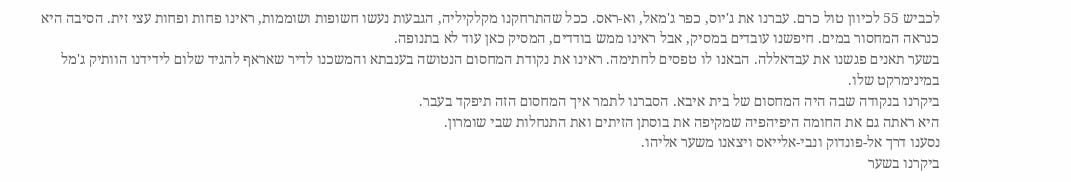לכביש 55 לכיוון טול כרם. עברנו את ג'יוס, כפר ג'מאל, וא-ראס. ככל שהתרחקנו מקלקיליה, הגבעות נעשו חשופות ושוממות, ראינו פחות ופחות עצי זית. הסיבה היא כנראה המחסור במים. חיפשנו עובדים במסיק, אבל ראינו ממש בודדים, המסיק כאן עוד לא בתנופה.
בשער תאנים פגשנו את עבדאללה. הבאנו לו טפסים לחתימה. ראינו את נקודת המחסום הנטושה בענבתא והמשכנו לדיר שאראף להגיד שלום לידידנו הוותיק ג'מל במינימרקט שלו.
ביקרנו בנקודה שבה היה המחסום של בית איבא. הסברנו לתמר איך המחסום הזה תיפקד בעבר.
היא ראתה גם את החומה היפיהפיה שמקיפה את בוסתן הזיתים ואת התנחלות שבי שומרון.
נסענו דרך אל-פונדוק ונבי-אלייאס ויצאנו משער אליהו.
ביקרנו בשער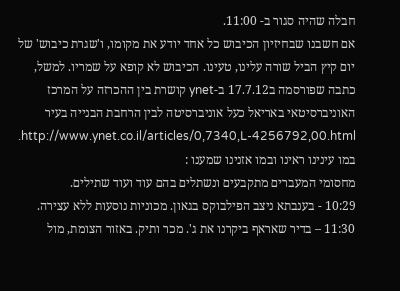חבלה שהיה סגור ב- 11:00.
אם חשבנו שבחיזיון הכיבוש כל אחד יודע את מקומו, ו'שגרת כיבוש' של יום קיץ הביל שורה עלינו, טעינו. הכיבוש לא קופא על שמריו. למשל, כתבה שפורסמה ב17.7.12 ב-ynet קושרת בין ההכרזה על המרכז האוניברסיטאי באריאל כעל אוניברסיטה לבין הרחבת הבנייה בעיר http://www.ynet.co.il/articles/0,7340,L-4256792,00.html.
במו עינינו ראינו ובמו אזנינו שמענו :
מחסומי המעברים מתקבעים ונשתלים בהם עוד ועוד שתילים.
10:29 - בענבתא ניצב הפילבוקס בגאון. מכוניות נוסעות ללא עצירה.
11:30 – בדיר שאראף ביקרנו את ג'. מכר ותיק. באזור הצומת, מול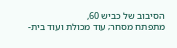הסיבוב של כביש 60,
מתפתח מסחר; עוד מכולת ועוד בית-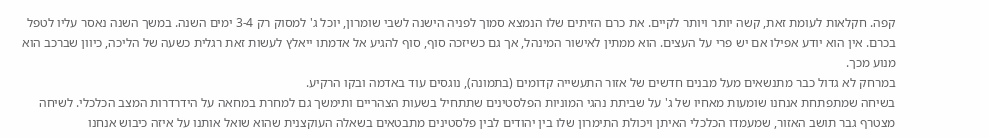קפה. חקלאות לעומת זאת, קשה יותר ויותר לקיים. את כרם הזיתים שלו הנמצא סמוך לפניה הישנה לשבי שומרון, יוכל ג' למסוק רק 3-4 ימים השנה. במשך השנה נאסר עליו לטפל בכרם. אין הוא יודע אפילו אם יש פרי על העצים. הוא ממתין לאישור המינהל, אך גם כשיזכה סוף, סוף להגיע אל אדמתו ייאלץ לעשות זאת רגלית כשעה של הליכה, כיוון שברכב הוא מנוע מכך.
במרחק לא גדול כבר מתנשאים מעל מבנים חדשים של אזור התעשייה קדומים (בתמונה), נוגסים עוד באדמה ובקו הרקיע.
בשיחה שמתפתחת אנחנו שומעות מאחיו של ג' על שביתת נהגי המוניות הפלסטינים שתתחיל בשעות הצהריים ותימשך גם למחרת במחאה על הידרדרות המצב הכלכלי. לשיחה מצטרף גבר תושב האזור, שמעמדו הכלכלי האיתן ויכולת התימרון שלו בין יהודים לבין פלסטינים מתבטאים בשאלה העוקצנית שהוא שואל אותנו על איזה כיבוש אנחנו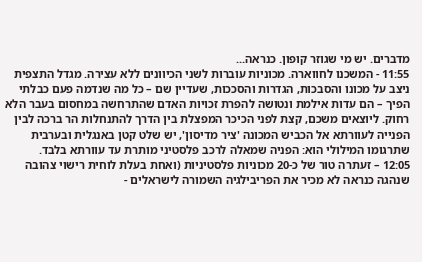מדברים. יש מי שגוזר קופון. כנראה...
11:55 - המשכנו לחווארה. מכוניות עוברות לשני הכיוונים ללא עצירה. מגדל התצפית ניצב על מכונו והסבכות, הגדרות והסככות, שעדיין שם – כל מה שנדמה פעם כבלתי הפיך – הם עדות אילמת ונטושה להפרת זכויות האדם שהתרחשה במחסום בעבר הלא רחוק. ליוצאים משכם, קצת לפני הכיכר המפצלת בין הדרך להתנחלות הר ברכה לבין הפנייה לעוורתא אל הכביש המכונה 'ציר מדיסון', יש שלט קטן באנגלית ובערבית שתרגומו המילולי הוא: הפניה שמאלה לרכב פלסטיני מותרת עד עוורתא בלבד.
12:05 – זעתרה טור של כ-20 מכוניות פלסטיניות (ואחת בעלת לוחית רישוי צהובה שנהגה כנראה לא מכיר את הפריבילגיה השמורה לישראלים -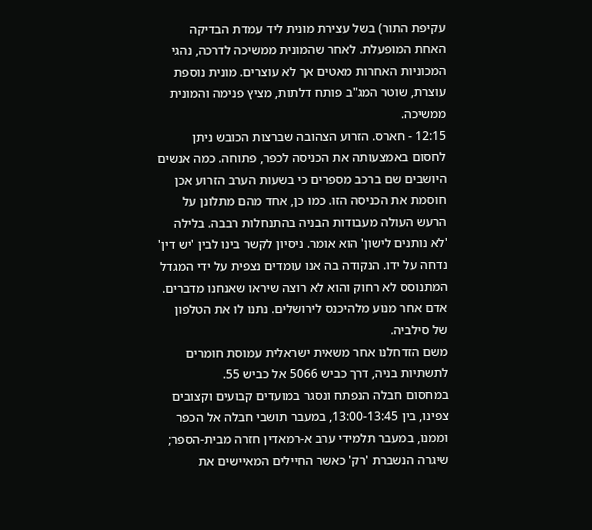עקיפת התור) בשל עצירת מונית ליד עמדת הבדיקה האחת המופעלת. לאחר שהמונית ממשיכה לדרכה, נהגי המכוניות האחרות מאטים אך לא עוצרים. מונית נוספת עוצרת, שוטר המג"ב פותח דלתות, מציץ פנימה והמונית ממשיכה.
12:15 - חארס. הזרוע הצהובה שברצות הכובש ניתן לחסום באמצעותה את הכניסה לכפר, פתוחה. כמה אנשים היושבים שם ברכב מספרים כי בשעות הערב הזרוע אכן חוסמת את הכניסה הזו. כמו כן, אחד מהם מתלונן על הרעש העולה מעבודות הבניה בהתנחלות רבבה. בלילה 'לא נותנים לישון' הוא אומר. ניסיון לקשר בינו לבין 'יש דין' נדחה על ידו. הנקודה בה אנו עומדים נצפית על ידי המגדל המתנוסס לא רחוק והוא לא רוצה שיראו שאנחנו מדברים.
אדם אחר מנוע מלהיכנס לירושלים. נתנו לו את הטלפון של סילביה.
משם הזדחלנו אחר משאית ישראלית עמוסת חומרים לתשתיות בניה, דרך כביש 5066 אל כביש 55.
במחסום חבלה הנפתח ונסגר במועדים קבועים וקצובים צפינו, בין 13:00-13:45, במעבר תושבי חבלה אל הכפר וממנו, במעבר תלמידי ערב א-רמאדין חזרה מבית-הספר; שיגרה הנשברת 'רק' כאשר החיילים המאיישים את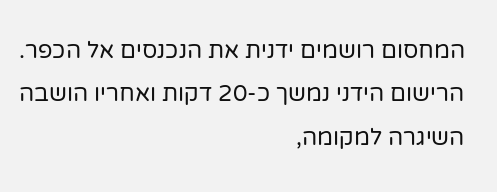המחסום רושמים ידנית את הנכנסים אל הכפר. הרישום הידני נמשך כ-20 דקות ואחריו הושבה השיגרה למקומה,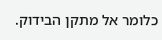כלומר אל מתקן הבידוק.